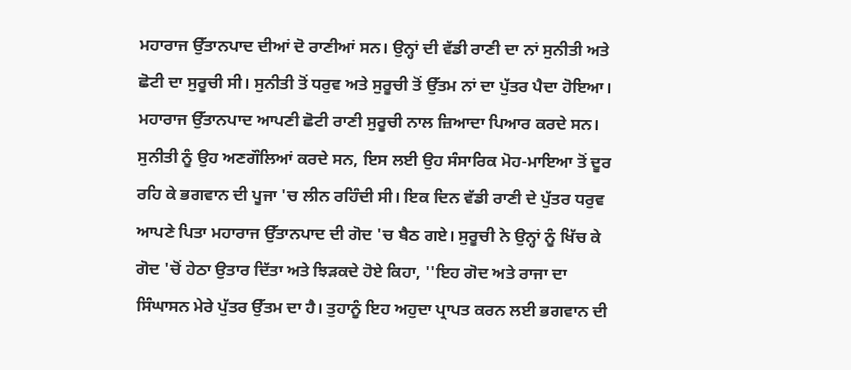ਮਹਾਰਾਜ ਉੱਤਾਨਪਾਦ ਦੀਆਂ ਦੋ ਰਾਣੀਆਂ ਸਨ। ਉਨ੍ਹਾਂ ਦੀ ਵੱਡੀ ਰਾਣੀ ਦਾ ਨਾਂ ਸੁਨੀਤੀ ਅਤੇ ਛੋਟੀ ਦਾ ਸੁਰੂਚੀ ਸੀ। ਸੁਨੀਤੀ ਤੋਂ ਧਰੁਵ ਅਤੇ ਸੁਰੂਚੀ ਤੋਂ ਉੱਤਮ ਨਾਂ ਦਾ ਪੁੱਤਰ ਪੈਦਾ ਹੋਇਆ। ਮਹਾਰਾਜ ਉੱਤਾਨਪਾਦ ਆਪਣੀ ਛੋਟੀ ਰਾਣੀ ਸੁਰੂਚੀ ਨਾਲ ਜ਼ਿਆਦਾ ਪਿਆਰ ਕਰਦੇ ਸਨ। ਸੁਨੀਤੀ ਨੂੰ ਉਹ ਅਣਗੌਲਿਆਂ ਕਰਦੇ ਸਨ, ਇਸ ਲਈ ਉਹ ਸੰਸਾਰਿਕ ਮੋਹ-ਮਾਇਆ ਤੋਂ ਦੂਰ ਰਹਿ ਕੇ ਭਗਵਾਨ ਦੀ ਪੂਜਾ 'ਚ ਲੀਨ ਰਹਿੰਦੀ ਸੀ। ਇਕ ਦਿਨ ਵੱਡੀ ਰਾਣੀ ਦੇ ਪੁੱਤਰ ਧਰੁਵ ਆਪਣੇ ਪਿਤਾ ਮਹਾਰਾਜ ਉੱਤਾਨਪਾਦ ਦੀ ਗੋਦ 'ਚ ਬੈਠ ਗਏ। ਸੁਰੂਚੀ ਨੇ ਉਨ੍ਹਾਂ ਨੂੰ ਖਿੱਚ ਕੇ ਗੋਦ 'ਚੋਂ ਹੇਠਾ ਉਤਾਰ ਦਿੱਤਾ ਅਤੇ ਝਿੜਕਦੇ ਹੋਏ ਕਿਹਾ, ''ਇਹ ਗੋਦ ਅਤੇ ਰਾਜਾ ਦਾ ਸਿੰਘਾਸਨ ਮੇਰੇ ਪੁੱਤਰ ਉੱਤਮ ਦਾ ਹੈ। ਤੁਹਾਨੂੰ ਇਹ ਅਹੁਦਾ ਪ੍ਰਾਪਤ ਕਰਨ ਲਈ ਭਗਵਾਨ ਦੀ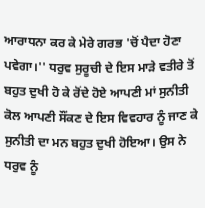ਆਰਾਧਨਾ ਕਰ ਕੇ ਮੇਰੇ ਗਰਭ 'ਚੋਂ ਪੈਦਾ ਹੋਣਾ ਪਵੇਗਾ।'' ਧਰੁਵ ਸੁਰੂਚੀ ਦੇ ਇਸ ਮਾੜੇ ਵਤੀਰੇ ਤੋਂ ਬਹੁਤ ਦੁਖੀ ਹੋ ਕੇ ਰੋਂਦੇ ਹੋਏ ਆਪਣੀ ਮਾਂ ਸੁਨੀਤੀ ਕੋਲ ਆਪਣੀ ਸੌਂਕਣ ਦੇ ਇਸ ਵਿਵਹਾਰ ਨੂੰ ਜਾਣ ਕੇ ਸੁਨੀਤੀ ਦਾ ਮਨ ਬਹੁਤ ਦੁਖੀ ਹੋਇਆ। ਉਸ ਨੇ ਧਰੁਵ ਨੂੰ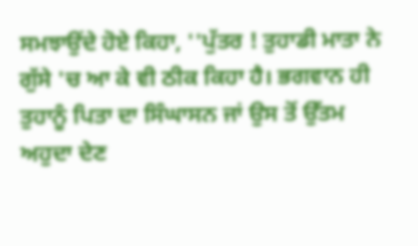ਸਮਝਾਉਂਦੇ ਹੋਏ ਕਿਹਾ, ''ਪੁੱਤਰ ! ਤੁਹਾਡੀ ਮਾਤਾ ਨੇ ਗੁੱਸੇ 'ਚ ਆ ਕੇ ਵੀ ਠੀਕ ਕਿਹਾ ਹੈ। ਭਗਵਾਨ ਹੀ ਤੁਹਾਨੂੰ ਪਿਤਾ ਦਾ ਸਿੰਘਾਸਨ ਜਾਂ ਉਸ ਤੋਂ ਉੱਤਮ ਅਹੁਦਾ ਦੇਣ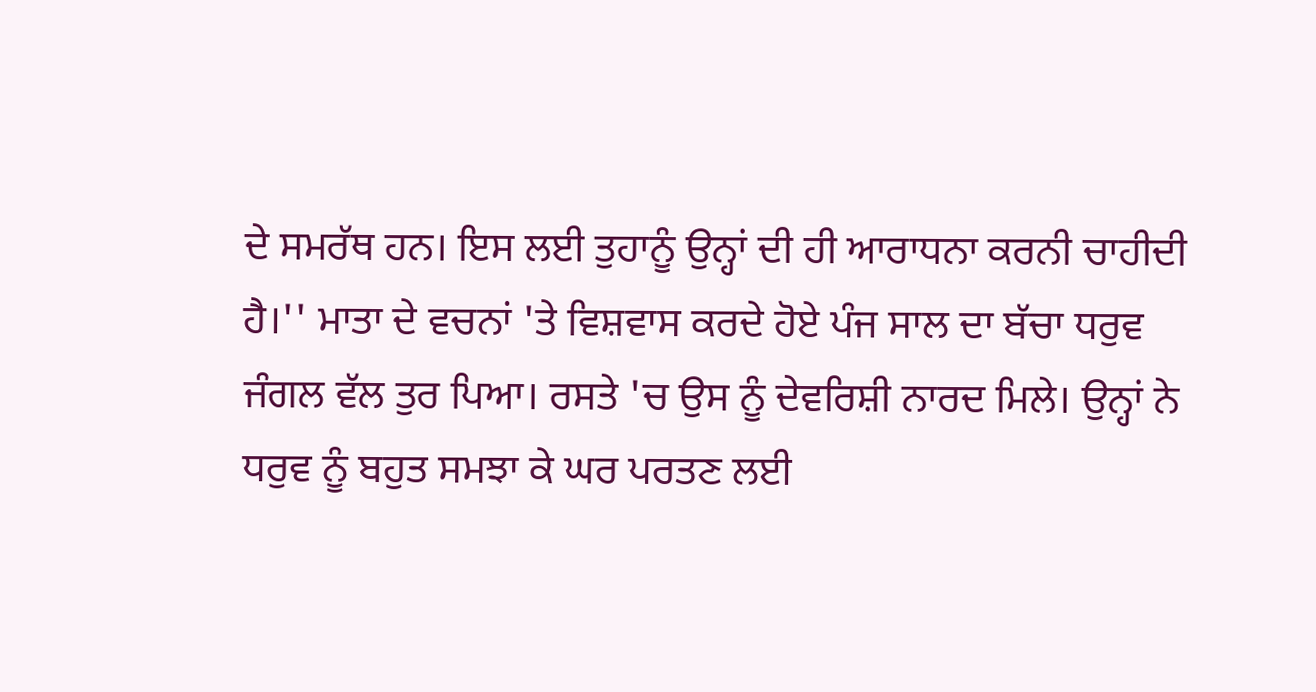ਦੇ ਸਮਰੱਥ ਹਨ। ਇਸ ਲਈ ਤੁਹਾਨੂੰ ਉਨ੍ਹਾਂ ਦੀ ਹੀ ਆਰਾਧਨਾ ਕਰਨੀ ਚਾਹੀਦੀ ਹੈ।'' ਮਾਤਾ ਦੇ ਵਚਨਾਂ 'ਤੇ ਵਿਸ਼ਵਾਸ ਕਰਦੇ ਹੋਏ ਪੰਜ ਸਾਲ ਦਾ ਬੱਚਾ ਧਰੁਵ ਜੰਗਲ ਵੱਲ ਤੁਰ ਪਿਆ। ਰਸਤੇ 'ਚ ਉਸ ਨੂੰ ਦੇਵਰਿਸ਼ੀ ਨਾਰਦ ਮਿਲੇ। ਉਨ੍ਹਾਂ ਨੇ ਧਰੁਵ ਨੂੰ ਬਹੁਤ ਸਮਝਾ ਕੇ ਘਰ ਪਰਤਣ ਲਈ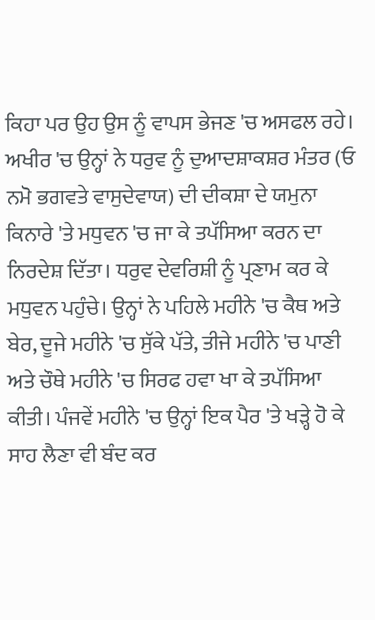ਕਿਹਾ ਪਰ ਉਹ ਉਸ ਨੂੰ ਵਾਪਸ ਭੇਜਣ 'ਚ ਅਸਫਲ ਰਹੇ। ਅਖੀਰ 'ਚ ਉਨ੍ਹਾਂ ਨੇ ਧਰੁਵ ਨੂੰ ਦੁਆਦਸ਼ਾਕਸ਼ਰ ਮੰਤਰ (ਓ ਨਮੋ ਭਗਵਤੇ ਵਾਸੁਦੇਵਾਯ) ਦੀ ਦੀਕਸ਼ਾ ਦੇ ਯਮੁਨਾ ਕਿਨਾਰੇ 'ਤੇ ਮਧੁਵਨ 'ਚ ਜਾ ਕੇ ਤਪੱਸਿਆ ਕਰਨ ਦਾ ਨਿਰਦੇਸ਼ ਦਿੱਤਾ। ਧਰੁਵ ਦੇਵਰਿਸ਼ੀ ਨੂੰ ਪ੍ਰਣਾਮ ਕਰ ਕੇ ਮਧੁਵਨ ਪਹੁੰਚੇ। ਉਨ੍ਹਾਂ ਨੇ ਪਹਿਲੇ ਮਹੀਨੇ 'ਚ ਕੈਥ ਅਤੇ ਬੇਰ, ਦੂਜੇ ਮਹੀਨੇ 'ਚ ਸੁੱਕੇ ਪੱਤੇ, ਤੀਜੇ ਮਹੀਨੇ 'ਚ ਪਾਣੀ ਅਤੇ ਚੌਥੇ ਮਹੀਨੇ 'ਚ ਸਿਰਫ ਹਵਾ ਖਾ ਕੇ ਤਪੱਸਿਆ ਕੀਤੀ। ਪੰਜਵੇਂ ਮਹੀਨੇ 'ਚ ਉਨ੍ਹਾਂ ਇਕ ਪੈਰ 'ਤੇ ਖੜ੍ਹੇ ਹੋ ਕੇ ਸਾਹ ਲੈਣਾ ਵੀ ਬੰਦ ਕਰ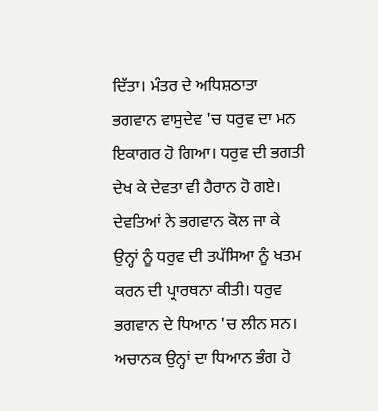ਦਿੱਤਾ। ਮੰਤਰ ਦੇ ਅਧਿਸ਼ਠਾਤਾ ਭਗਵਾਨ ਵਾਸੁਦੇਵ 'ਚ ਧਰੁਵ ਦਾ ਮਨ ਇਕਾਗਰ ਹੋ ਗਿਆ। ਧਰੁਵ ਦੀ ਭਗਤੀ ਦੇਖ ਕੇ ਦੇਵਤਾ ਵੀ ਹੈਰਾਨ ਹੋ ਗਏ। ਦੇਵਤਿਆਂ ਨੇ ਭਗਵਾਨ ਕੋਲ ਜਾ ਕੇ ਉਨ੍ਹਾਂ ਨੂੰ ਧਰੁਵ ਦੀ ਤਪੱਸਿਆ ਨੂੰ ਖਤਮ ਕਰਨ ਦੀ ਪ੍ਰਾਰਥਨਾ ਕੀਤੀ। ਧਰੁਵ ਭਗਵਾਨ ਦੇ ਧਿਆਨ 'ਚ ਲੀਨ ਸਨ। ਅਚਾਨਕ ਉਨ੍ਹਾਂ ਦਾ ਧਿਆਨ ਭੰਗ ਹੋ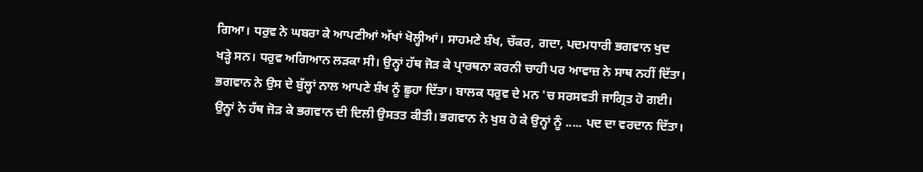ਗਿਆ। ਧਰੁਵ ਨੇ ਘਬਰਾ ਕੇ ਆਪਣੀਆਂ ਅੱਖਾਂ ਖੋਲ੍ਹੀਆਂ। ਸਾਹਮਣੇ ਸ਼ੰਖ, ਚੱਕਰ, ਗਦਾ, ਪਦਮਧਾਰੀ ਭਗਵਾਨ ਖੁਦ ਖੜ੍ਹੇ ਸਨ। ਧਰੁਵ ਅਗਿਆਨ ਲੜਕਾ ਸੀ। ਉਨ੍ਹਾਂ ਹੱਥ ਜੋੜ ਕੇ ਪ੍ਰਾਰਥਨਾ ਕਰਨੀ ਚਾਹੀ ਪਰ ਆਵਾਜ਼ ਨੇ ਸਾਥ ਨਹੀਂ ਦਿੱਤਾ। ਭਗਵਾਨ ਨੇ ਉਸ ਦੇ ਬੁੱਲ੍ਹਾਂ ਨਾਲ ਆਪਣੇ ਸ਼ੰਖ ਨੂੰ ਛੂਹਾ ਦਿੱਤਾ। ਬਾਲਕ ਧਰੁਵ ਦੇ ਮਨ 'ਚ ਸਰਸਵਤੀ ਜਾਗ੍ਰਿਤ ਹੋ ਗਈ। ਉਨ੍ਹਾਂ ਨੇ ਹੱਥ ਜੋੜ ਕੇ ਭਗਵਾਨ ਦੀ ਦਿਲੀ ਉਸਤਤ ਕੀਤੀ। ਭਗਵਾਨ ਨੇ ਖੁਸ਼ ਹੋ ਕੇ ਉਨ੍ਹਾਂ ਨੂੰ ..... ਪਦ ਦਾ ਵਰਦਾਨ ਦਿੱਤਾ।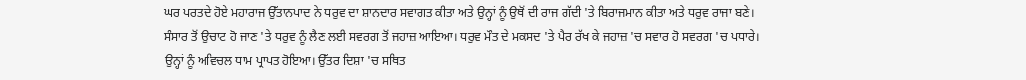ਘਰ ਪਰਤਦੇ ਹੋਏ ਮਹਾਰਾਜ ਉੱਤਾਨਪਾਦ ਨੇ ਧਰੁਵ ਦਾ ਸ਼ਾਨਦਾਰ ਸਵਾਗਤ ਕੀਤਾ ਅਤੇ ਉਨ੍ਹਾਂ ਨੂੰ ਉਥੋਂ ਦੀ ਰਾਜ ਗੱਦੀ 'ਤੇ ਬਿਰਾਜਮਾਨ ਕੀਤਾ ਅਤੇ ਧਰੁਵ ਰਾਜਾ ਬਣੇ। ਸੰਸਾਰ ਤੋਂ ਉਚਾਟ ਹੋ ਜਾਣ 'ਤੇ ਧਰੁਵ ਨੂੰ ਲੈਣ ਲਈ ਸਵਰਗ ਤੋਂ ਜਹਾਜ਼ ਆਇਆ। ਧਰੁਵ ਮੌਤ ਦੇ ਮਕਸਦ 'ਤੇ ਪੈਰ ਰੱਖ ਕੇ ਜਹਾਜ਼ 'ਚ ਸਵਾਰ ਹੋ ਸਵਰਗ 'ਚ ਪਧਾਰੇ। ਉਨ੍ਹਾਂ ਨੂੰ ਅਵਿਚਲ ਧਾਮ ਪ੍ਰਾਪਤ ਹੋਇਆ। ਉੱਤਰ ਦਿਸ਼ਾ 'ਚ ਸਥਿਤ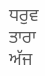ਧਰੁਵ ਤਾਰਾ ਅੱਜ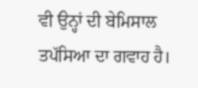ਵੀ ਉਨ੍ਹਾਂ ਦੀ ਬੇਮਿਸਾਲ ਤਪੱਸਿਆ ਦਾ ਗਵਾਹ ਹੈ।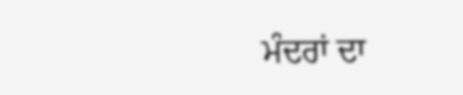ਮੰਦਰਾਂ ਦਾ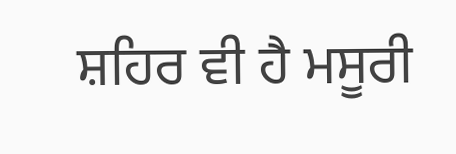ਸ਼ਹਿਰ ਵੀ ਹੈ ਮਸੂਰੀ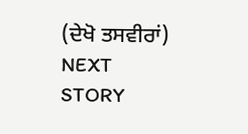(ਦੇਖੋ ਤਸਵੀਰਾਂ)
NEXT STORY